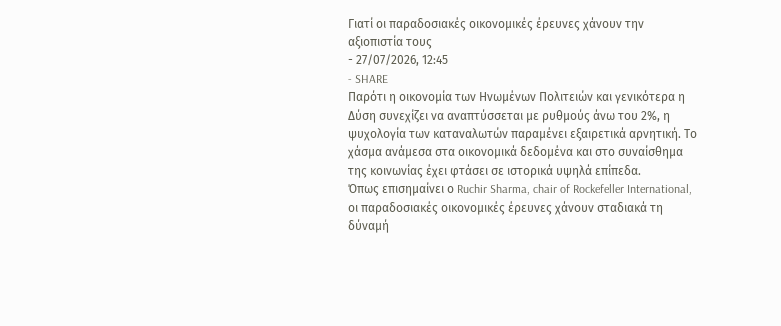Γιατί οι παραδοσιακές οικονομικές έρευνες χάνουν την αξιοπιστία τους
- 27/07/2026, 12:45
- SHARE
Παρότι η οικονομία των Ηνωμένων Πολιτειών και γενικότερα η Δύση συνεχίζει να αναπτύσσεται με ρυθμούς άνω του 2%, η ψυχολογία των καταναλωτών παραμένει εξαιρετικά αρνητική. Το χάσμα ανάμεσα στα οικονομικά δεδομένα και στο συναίσθημα της κοινωνίας έχει φτάσει σε ιστορικά υψηλά επίπεδα.
Όπως επισημαίνει ο Ruchir Sharma, chair of Rockefeller International, οι παραδοσιακές οικονομικές έρευνες χάνουν σταδιακά τη δύναμή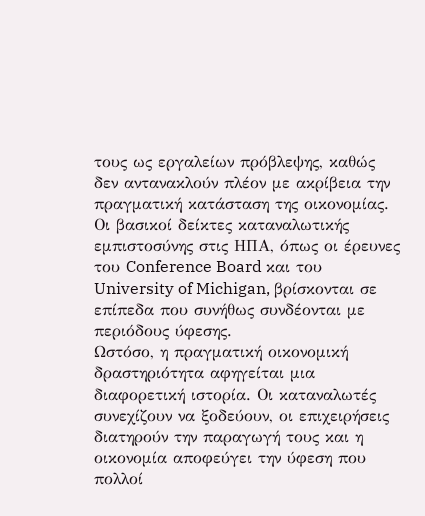τους ως εργαλείων πρόβλεψης, καθώς δεν αντανακλούν πλέον με ακρίβεια την πραγματική κατάσταση της οικονομίας.
Οι βασικοί δείκτες καταναλωτικής εμπιστοσύνης στις ΗΠΑ, όπως οι έρευνες του Conference Board και του University of Michigan, βρίσκονται σε επίπεδα που συνήθως συνδέονται με περιόδους ύφεσης.
Ωστόσο, η πραγματική οικονομική δραστηριότητα αφηγείται μια διαφορετική ιστορία. Οι καταναλωτές συνεχίζουν να ξοδεύουν, οι επιχειρήσεις διατηρούν την παραγωγή τους και η οικονομία αποφεύγει την ύφεση που πολλοί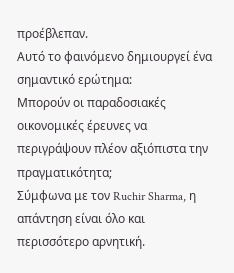προέβλεπαν.
Αυτό το φαινόμενο δημιουργεί ένα σημαντικό ερώτημα:
Μπορούν οι παραδοσιακές οικονομικές έρευνες να περιγράψουν πλέον αξιόπιστα την πραγματικότητα;
Σύμφωνα με τον Ruchir Sharma, η απάντηση είναι όλο και περισσότερο αρνητική.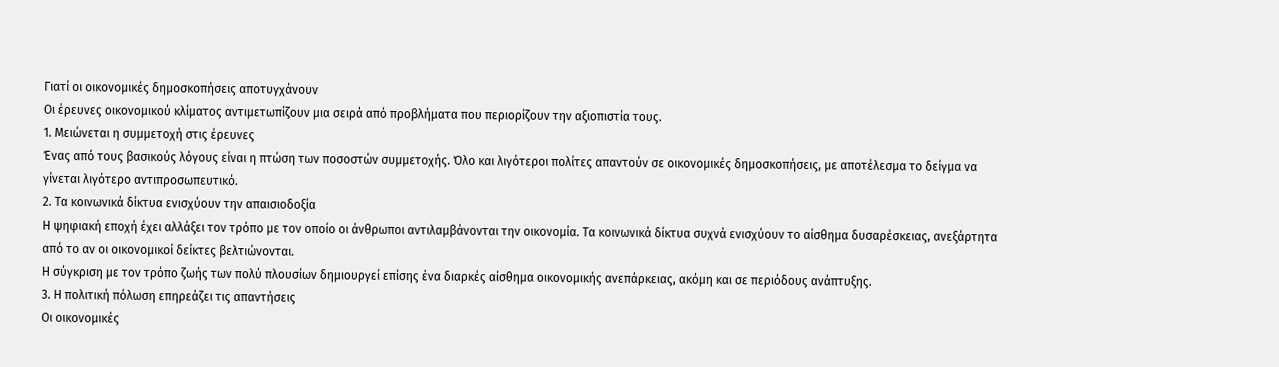Γιατί οι οικονομικές δημοσκοπήσεις αποτυγχάνουν
Οι έρευνες οικονομικού κλίματος αντιμετωπίζουν μια σειρά από προβλήματα που περιορίζουν την αξιοπιστία τους.
1. Μειώνεται η συμμετοχή στις έρευνες
Ένας από τους βασικούς λόγους είναι η πτώση των ποσοστών συμμετοχής. Όλο και λιγότεροι πολίτες απαντούν σε οικονομικές δημοσκοπήσεις, με αποτέλεσμα το δείγμα να γίνεται λιγότερο αντιπροσωπευτικό.
2. Τα κοινωνικά δίκτυα ενισχύουν την απαισιοδοξία
Η ψηφιακή εποχή έχει αλλάξει τον τρόπο με τον οποίο οι άνθρωποι αντιλαμβάνονται την οικονομία. Τα κοινωνικά δίκτυα συχνά ενισχύουν το αίσθημα δυσαρέσκειας, ανεξάρτητα από το αν οι οικονομικοί δείκτες βελτιώνονται.
Η σύγκριση με τον τρόπο ζωής των πολύ πλουσίων δημιουργεί επίσης ένα διαρκές αίσθημα οικονομικής ανεπάρκειας, ακόμη και σε περιόδους ανάπτυξης.
3. Η πολιτική πόλωση επηρεάζει τις απαντήσεις
Οι οικονομικές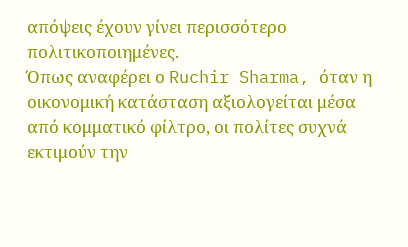απόψεις έχουν γίνει περισσότερο πολιτικοποιημένες.
Όπως αναφέρει ο Ruchir Sharma, όταν η οικονομική κατάσταση αξιολογείται μέσα από κομματικό φίλτρο, οι πολίτες συχνά εκτιμούν την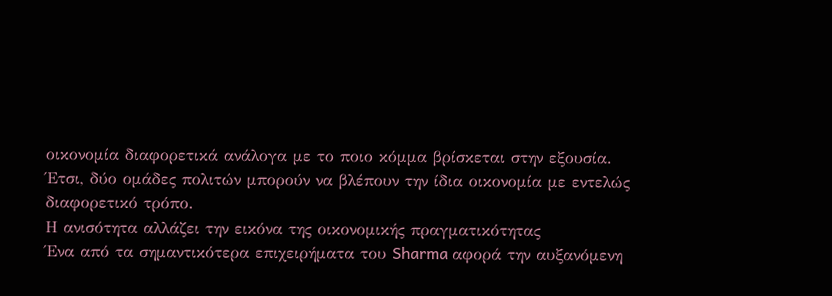οικονομία διαφορετικά ανάλογα με το ποιο κόμμα βρίσκεται στην εξουσία.
Έτσι, δύο ομάδες πολιτών μπορούν να βλέπουν την ίδια οικονομία με εντελώς διαφορετικό τρόπο.
Η ανισότητα αλλάζει την εικόνα της οικονομικής πραγματικότητας
Ένα από τα σημαντικότερα επιχειρήματα του Sharma αφορά την αυξανόμενη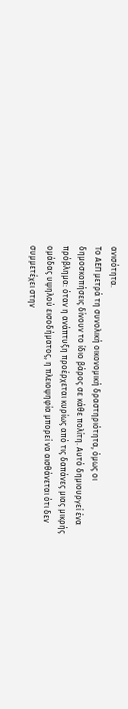ανισότητα.
Το ΑΕΠ μετρά τη συνολική οικονομική δραστηριότητα, όμως οι δημοσκοπήσεις δίνουν το ίδιο βάρος σε κάθε πολίτη. Αυτό δημιουργεί ένα πρόβλημα: όταν η ανάπτυξη προέρχεται κυρίως από τις δαπάνες μιας μικρής ομάδας υψηλού εισοδήματος, η πλειοψηφία μπορεί να αισθάνεται ότι δεν συμμετέχει στην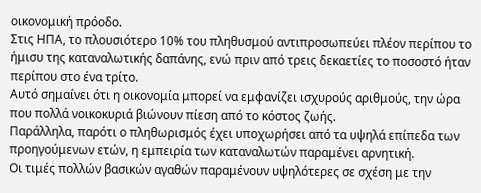οικονομική πρόοδο.
Στις ΗΠΑ, το πλουσιότερο 10% του πληθυσμού αντιπροσωπεύει πλέον περίπου το ήμισυ της καταναλωτικής δαπάνης, ενώ πριν από τρεις δεκαετίες το ποσοστό ήταν περίπου στο ένα τρίτο.
Αυτό σημαίνει ότι η οικονομία μπορεί να εμφανίζει ισχυρούς αριθμούς, την ώρα που πολλά νοικοκυριά βιώνουν πίεση από το κόστος ζωής.
Παράλληλα, παρότι ο πληθωρισμός έχει υποχωρήσει από τα υψηλά επίπεδα των προηγούμενων ετών, η εμπειρία των καταναλωτών παραμένει αρνητική.
Οι τιμές πολλών βασικών αγαθών παραμένουν υψηλότερες σε σχέση με την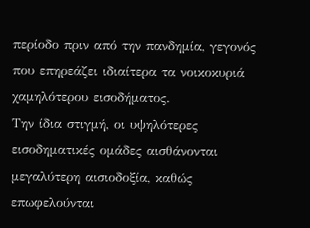περίοδο πριν από την πανδημία, γεγονός που επηρεάζει ιδιαίτερα τα νοικοκυριά χαμηλότερου εισοδήματος.
Την ίδια στιγμή, οι υψηλότερες εισοδηματικές ομάδες αισθάνονται μεγαλύτερη αισιοδοξία, καθώς επωφελούνται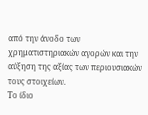από την άνοδο των χρηματιστηριακών αγορών και την αύξηση της αξίας των περιουσιακών τους στοιχείων.
Το ίδιο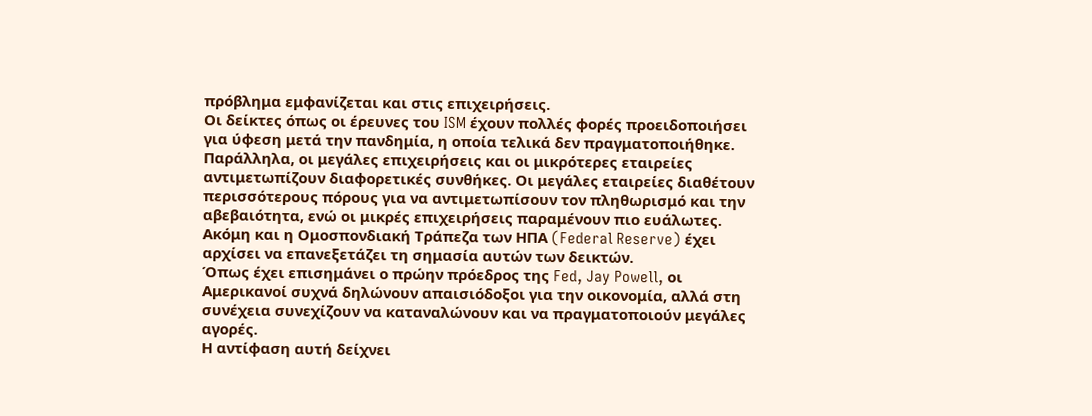πρόβλημα εμφανίζεται και στις επιχειρήσεις.
Οι δείκτες όπως οι έρευνες του ISM έχουν πολλές φορές προειδοποιήσει για ύφεση μετά την πανδημία, η οποία τελικά δεν πραγματοποιήθηκε.
Παράλληλα, οι μεγάλες επιχειρήσεις και οι μικρότερες εταιρείες αντιμετωπίζουν διαφορετικές συνθήκες. Οι μεγάλες εταιρείες διαθέτουν περισσότερους πόρους για να αντιμετωπίσουν τον πληθωρισμό και την αβεβαιότητα, ενώ οι μικρές επιχειρήσεις παραμένουν πιο ευάλωτες.
Ακόμη και η Ομοσπονδιακή Τράπεζα των ΗΠΑ (Federal Reserve) έχει αρχίσει να επανεξετάζει τη σημασία αυτών των δεικτών.
Όπως έχει επισημάνει ο πρώην πρόεδρος της Fed, Jay Powell, οι Αμερικανοί συχνά δηλώνουν απαισιόδοξοι για την οικονομία, αλλά στη συνέχεια συνεχίζουν να καταναλώνουν και να πραγματοποιούν μεγάλες αγορές.
Η αντίφαση αυτή δείχνει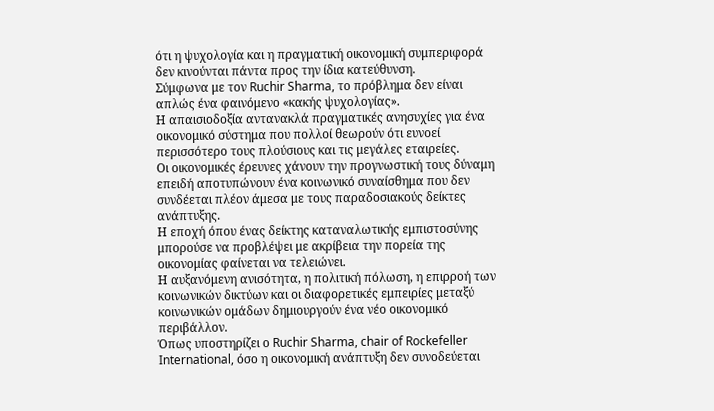ότι η ψυχολογία και η πραγματική οικονομική συμπεριφορά δεν κινούνται πάντα προς την ίδια κατεύθυνση.
Σύμφωνα με τον Ruchir Sharma, το πρόβλημα δεν είναι απλώς ένα φαινόμενο «κακής ψυχολογίας».
Η απαισιοδοξία αντανακλά πραγματικές ανησυχίες για ένα οικονομικό σύστημα που πολλοί θεωρούν ότι ευνοεί περισσότερο τους πλούσιους και τις μεγάλες εταιρείες.
Οι οικονομικές έρευνες χάνουν την προγνωστική τους δύναμη επειδή αποτυπώνουν ένα κοινωνικό συναίσθημα που δεν συνδέεται πλέον άμεσα με τους παραδοσιακούς δείκτες ανάπτυξης.
Η εποχή όπου ένας δείκτης καταναλωτικής εμπιστοσύνης μπορούσε να προβλέψει με ακρίβεια την πορεία της οικονομίας φαίνεται να τελειώνει.
Η αυξανόμενη ανισότητα, η πολιτική πόλωση, η επιρροή των κοινωνικών δικτύων και οι διαφορετικές εμπειρίες μεταξύ κοινωνικών ομάδων δημιουργούν ένα νέο οικονομικό περιβάλλον.
Όπως υποστηρίζει ο Ruchir Sharma, chair of Rockefeller International, όσο η οικονομική ανάπτυξη δεν συνοδεύεται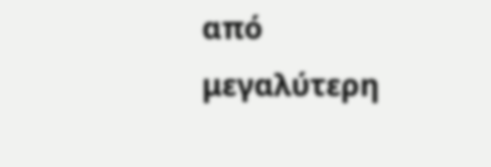από μεγαλύτερη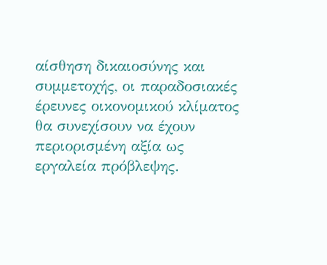αίσθηση δικαιοσύνης και συμμετοχής, οι παραδοσιακές έρευνες οικονομικού κλίματος θα συνεχίσουν να έχουν περιορισμένη αξία ως εργαλεία πρόβλεψης.